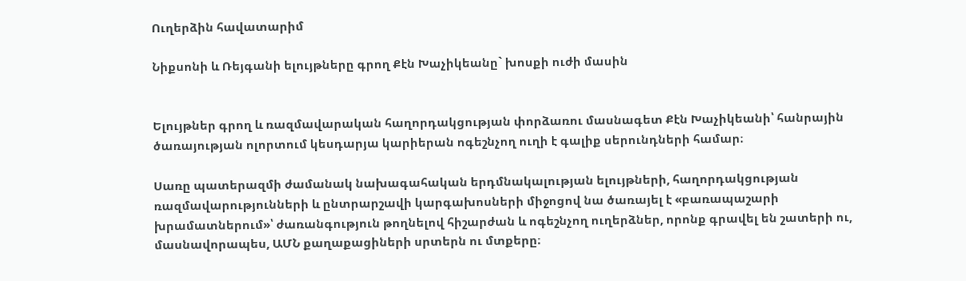Ուղերձին հավատարիմ

Նիքսոնի և Ռեյգանի ելույթները գրող Քէն Խաչիկեանը` խոսքի ուժի մասին


Ելույթներ գրող և ռազմավարական հաղորդակցության փորձառու մասնագետ Քէն Խաչիկեանի՝ հանրային ծառայության ոլորտում կեսդարյա կարիերան ոգեշնչող ուղի է գալիք սերունդների համար։

Սառը պատերազմի ժամանակ նախագահական երդմնակալության ելույթների, հաղորդակցության ռազմավարությունների և ընտրարշավի կարգախոսների միջոցով նա ծառայել է «բառապաշարի խրամատներում»՝ ժառանգություն թողնելով հիշարժան և ոգեշնչող ուղերձներ, որոնք գրավել են շատերի ու, մասնավորապես, ԱՄՆ քաղաքացիների սրտերն ու մտքերը։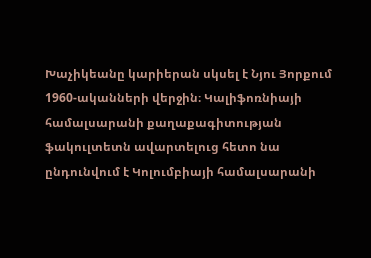Խաչիկեանը կարիերան սկսել է Նյու Յորքում 1960-ականների վերջին։ Կալիֆոռնիայի համալսարանի քաղաքագիտության ֆակուլտետն ավարտելուց հետո նա ընդունվում է Կոլումբիայի համալսարանի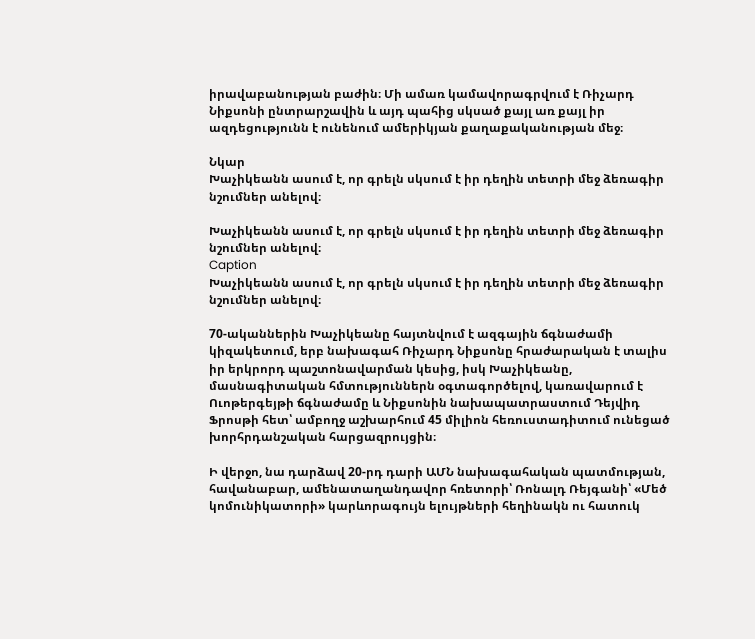իրավաբանության բաժին։ Մի ամառ կամավորագրվում է Ռիչարդ Նիքսոնի ընտրարշավին և այդ պահից սկսած քայլ առ քայլ իր ազդեցությունն է ունենում ամերիկյան քաղաքականության մեջ։

Նկար
Խաչիկեանն ասում է, որ գրելն սկսում է իր դեղին տետրի մեջ ձեռագիր նշումներ անելով։

Խաչիկեանն ասում է, որ գրելն սկսում է իր դեղին տետրի մեջ ձեռագիր նշումներ անելով։
Caption
Խաչիկեանն ասում է, որ գրելն սկսում է իր դեղին տետրի մեջ ձեռագիր նշումներ անելով։

70-ականներին Խաչիկեանը հայտնվում է ազգային ճգնաժամի կիզակետում, երբ նախագահ Ռիչարդ Նիքսոնը հրաժարական է տալիս իր երկրորդ պաշտոնավարման կեսից, իսկ Խաչիկեանը, մասնագիտական հմտություններն օգտագործելով, կառավարում է Ուոթերգեյթի ճգնաժամը և Նիքսոնին նախապատրաստում Դեյվիդ Ֆրոսթի հետ՝ ամբողջ աշխարհում 45 միլիոն հեռուստադիտում ունեցած խորհրդանշական հարցազրույցին։

Ի վերջո, նա դարձավ 20-րդ դարի ԱՄՆ նախագահական պատմության, հավանաբար, ամենատաղանդավոր հռետորի՝ Ռոնալդ Ռեյգանի՝ «Մեծ կոմունիկատորի» կարևորագույն ելույթների հեղինակն ու հատուկ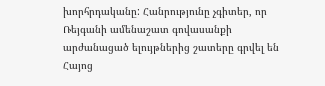խորհրդականը: Հանրությունը չգիտեր, որ Ռեյգանի ամենաշատ գովասանքի արժանացած ելույթներից շատերը գրվել են Հայոց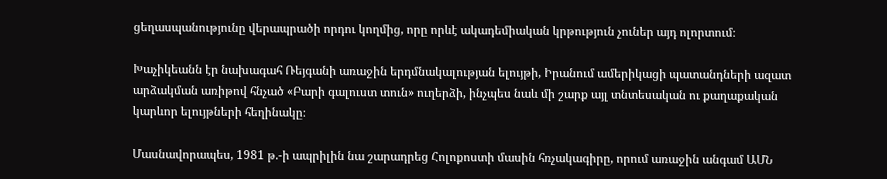ցեղասպանությունը վերապրածի որդու կողմից, որը որևէ ակադեմիական կրթություն չուներ այդ ոլորտում։

Խաչիկեանն էր նախագահ Ռեյգանի առաջին երդմնակալության ելույթի, Իրանում ամերիկացի պատանդների ազատ արձակման առիթով հնչած «Բարի գալուստ տուն» ուղերձի, ինչպես նաև մի շարք այլ տնտեսական ու քաղաքական կարևոր ելույթների հեղինակը։

Մասնավորապես, 1981 թ.-ի ապրիլին նա շարադրեց Հոլոքոստի մասին հռչակագիրը, որում առաջին անգամ ԱՄՆ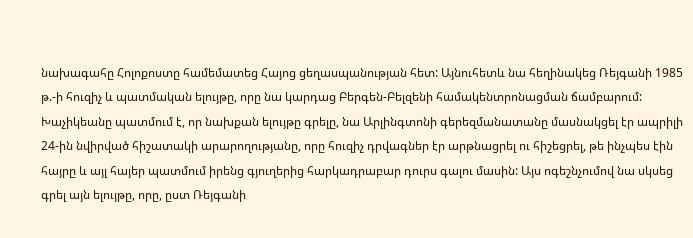նախագահը Հոլոքոստը համեմատեց Հայոց ցեղասպանության հետ: Այնուհետև նա հեղինակեց Ռեյգանի 1985 թ.-ի հուզիչ և պատմական ելույթը, որը նա կարդաց Բերգեն-Բելզենի համակենտրոնացման ճամբարում: Խաչիկեանը պատմում է, որ նախքան ելույթը գրելը, նա Արլինգտոնի գերեզմանատանը մասնակցել էր ապրիլի 24-ին նվիրված հիշատակի արարողությանը, որը հուզիչ դրվագներ էր արթնացրել ու հիշեցրել, թե ինչպես էին հայրը և այլ հայեր պատմում իրենց գյուղերից հարկադրաբար դուրս գալու մասին: Այս ոգեշնչումով նա սկսեց գրել այն ելույթը, որը, ըստ Ռեյգանի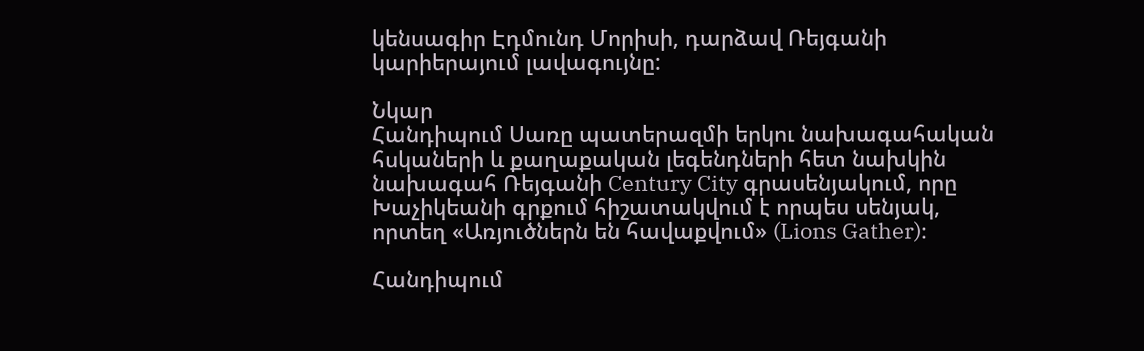կենսագիր Էդմունդ Մորիսի, դարձավ Ռեյգանի կարիերայում լավագույնը:

Նկար
Հանդիպում Սառը պատերազմի երկու նախագահական հսկաների և քաղաքական լեգենդների հետ նախկին նախագահ Ռեյգանի Century City գրասենյակում, որը Խաչիկեանի գրքում հիշատակվում է որպես սենյակ, որտեղ «Առյուծներն են հավաքվում» (Lions Gather)։

Հանդիպում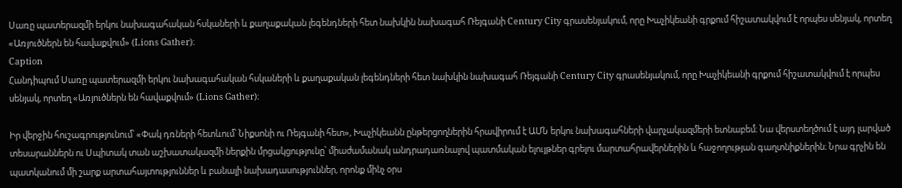Սառը պատերազմի երկու նախագահական հսկաների և քաղաքական լեգենդների հետ նախկին նախագահ Ռեյգանի Century City գրասենյակում, որը Խաչիկեանի գրքում հիշատակվում է որպես սենյակ, որտեղ «Առյուծներն են հավաքվում» (Lions Gather)։
Caption
Հանդիպում Սառը պատերազմի երկու նախագահական հսկաների և քաղաքական լեգենդների հետ նախկին նախագահ Ռեյգանի Century City գրասենյակում, որը Խաչիկեանի գրքում հիշատակվում է որպես սենյակ, որտեղ «Առյուծներն են հավաքվում» (Lions Gather)։

Իր վերջին հուշագրությունում՝ «Փակ դռների հետևում՝ Նիքսոնի ու Ռեյգանի հետ», Խաչիկեանն ընթերցողներին հրավիրում է ԱՄՆ երկու նախագահների վարչակազմերի ետնաբեմ։ Նա վերստեղծում է այդ լարված տեսարաններն ու Սպիտակ տան աշխատակազմի ներքին մրցակցությունը՝ միաժամանակ անդրադառնալով պատմական ելույթներ գրելու մարտահրավերներին և հաջողության գաղտնիքներին։ Նրա գրչին են պատկանում մի շարք արտահայտություններ և բանալի նախադասություններ, որոնք մինչ օրս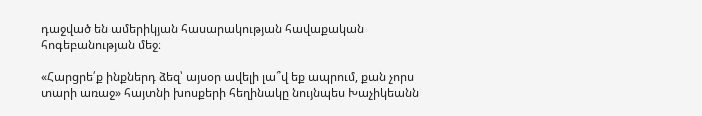դաջված են ամերիկյան հասարակության հավաքական հոգեբանության մեջ։

«Հարցրե՛ք ինքներդ ձեզ՝ այսօր ավելի լա՞վ եք ապրում, քան չորս տարի առաջ» հայտնի խոսքերի հեղինակը նույնպես Խաչիկեանն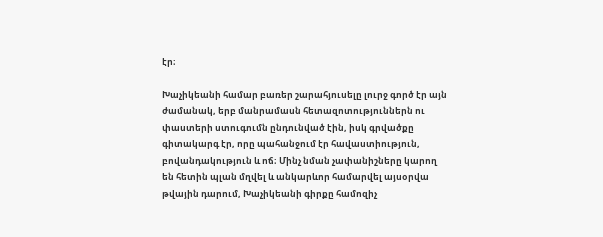էր։

Խաչիկեանի համար բառեր շարահյուսելը լուրջ գործ էր այն ժամանակ, երբ մանրամասն հետազոտություններն ու փաստերի ստուգումն ընդունված էին, իսկ գրվածքը գիտակարգ էր, որը պահանջում էր հավաստիություն, բովանդակություն և ոճ։ Մինչ նման չափանիշները կարող են հետին պլան մղվել և անկարևոր համարվել այսօրվա թվային դարում, Խաչիկեանի գիրքը համոզիչ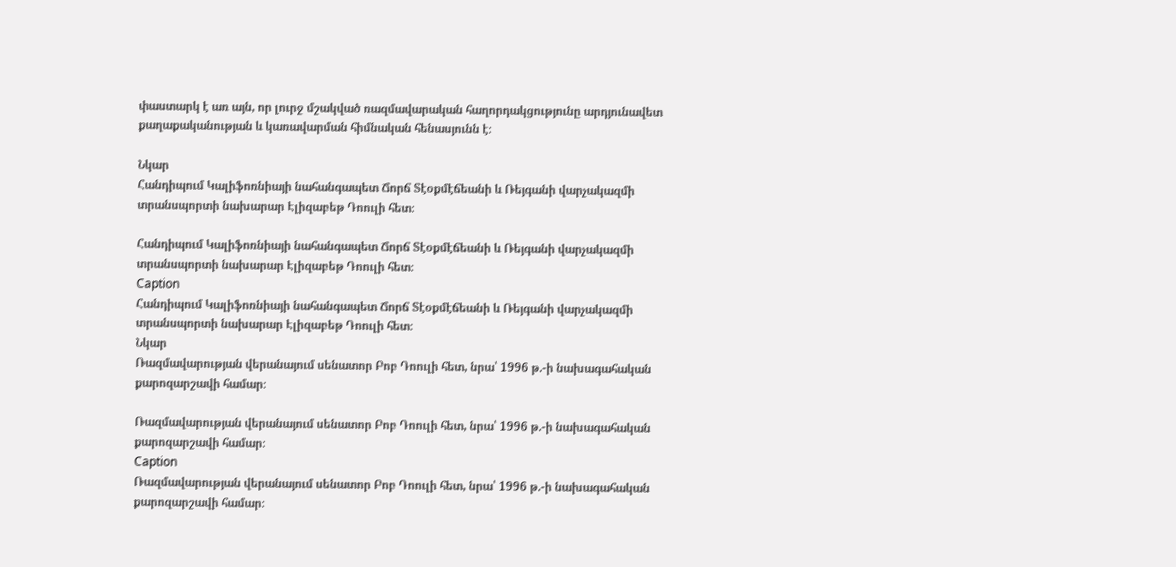փաստարկ է առ այն, որ լուրջ մշակված ռազմավարական հաղորդակցությունը արդյունավետ քաղաքականության և կառավարման հիմնական հենասյունն է։

Նկար
Հանդիպում Կալիֆոռնիայի նահանգապետ Ճորճ Տէօքմէճեանի և Ռեյգանի վարչակազմի տրանսպորտի նախարար Էլիզաբեթ Դոուլի հետ։

Հանդիպում Կալիֆոռնիայի նահանգապետ Ճորճ Տէօքմէճեանի և Ռեյգանի վարչակազմի տրանսպորտի նախարար Էլիզաբեթ Դոուլի հետ։
Caption
Հանդիպում Կալիֆոռնիայի նահանգապետ Ճորճ Տէօքմէճեանի և Ռեյգանի վարչակազմի տրանսպորտի նախարար Էլիզաբեթ Դոուլի հետ։
Նկար
Ռազմավարության վերանայում սենատոր Բոբ Դոուլի հետ, նրա՝ 1996 թ.-ի նախագահական քարոզարշավի համար։

Ռազմավարության վերանայում սենատոր Բոբ Դոուլի հետ, նրա՝ 1996 թ.-ի նախագահական քարոզարշավի համար։
Caption
Ռազմավարության վերանայում սենատոր Բոբ Դոուլի հետ, նրա՝ 1996 թ.-ի նախագահական քարոզարշավի համար։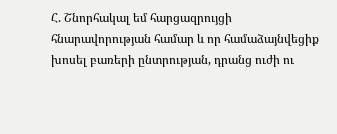Հ. Շնորհակալ եմ հարցազրույցի հնարավորության համար և որ համաձայնվեցիք խոսել բառերի ընտրության, դրանց ուժի ու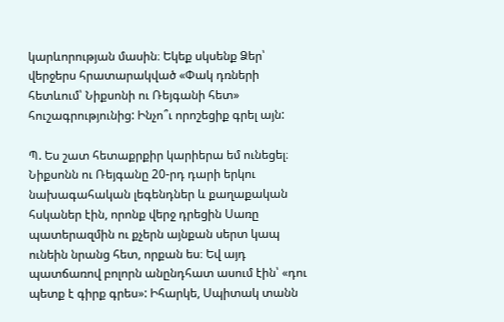կարևորության մասին։ Եկեք սկսենք Ձեր՝ վերջերս հրատարակված «Փակ դռների հետևում՝ Նիքսոնի ու Ռեյգանի հետ» հուշագրությունից: Ինչո՞ւ որոշեցիք գրել այն:

Պ. Ես շատ հետաքրքիր կարիերա եմ ունեցել։ Նիքսոնն ու Ռեյգանը 20-րդ դարի երկու նախագահական լեգենդներ և քաղաքական հսկաներ էին, որոնք վերջ դրեցին Սառը պատերազմին ու քչերն այնքան սերտ կապ ունեին նրանց հետ, որքան ես։ Եվ այդ պատճառով բոլորն անընդհատ ասում էին՝ «դու պետք է գիրք գրես»: Իհարկե, Սպիտակ տանն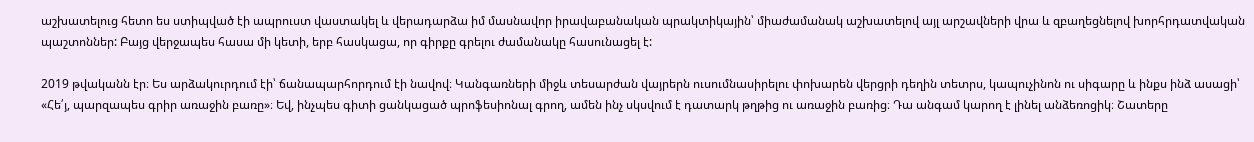աշխատելուց հետո ես ստիպված էի ապրուստ վաստակել և վերադարձա իմ մասնավոր իրավաբանական պրակտիկային՝ միաժամանակ աշխատելով այլ արշավների վրա և զբաղեցնելով խորհրդատվական պաշտոններ: Բայց վերջապես հասա մի կետի, երբ հասկացա, որ գիրքը գրելու ժամանակը հասունացել է:

2019 թվականն էր։ Ես արձակուրդում էի՝ ճանապարհորդում էի նավով։ Կանգառների միջև տեսարժան վայրերն ուսումնասիրելու փոխարեն վերցրի դեղին տետրս, կապուչինոն ու սիգարը և ինքս ինձ ասացի՝ «Հե՛յ, պարզապես գրիր առաջին բառը»։ Եվ, ինչպես գիտի ցանկացած պրոֆեսիոնալ գրող, ամեն ինչ սկսվում է դատարկ թղթից ու առաջին բառից։ Դա անգամ կարող է լինել անձեռոցիկ։ Շատերը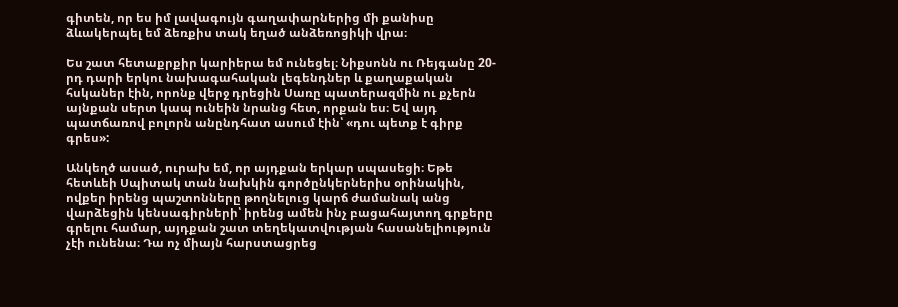գիտեն, որ ես իմ լավագույն գաղափարներից մի քանիսը ձևակերպել եմ ձեռքիս տակ եղած անձեռոցիկի վրա։

Ես շատ հետաքրքիր կարիերա եմ ունեցել։ Նիքսոնն ու Ռեյգանը 20-րդ դարի երկու նախագահական լեգենդներ և քաղաքական հսկաներ էին, որոնք վերջ դրեցին Սառը պատերազմին ու քչերն այնքան սերտ կապ ունեին նրանց հետ, որքան ես։ Եվ այդ պատճառով բոլորն անընդհատ ասում էին՝ «դու պետք է գիրք գրես»:

Անկեղծ ասած, ուրախ եմ, որ այդքան երկար սպասեցի։ Եթե հետևեի Սպիտակ տան նախկին գործընկերներիս օրինակին, ովքեր իրենց պաշտոնները թողնելուց կարճ ժամանակ անց վարձեցին կենսագիրների՝ իրենց ամեն ինչ բացահայտող գրքերը գրելու համար, այդքան շատ տեղեկատվության հասանելիություն չէի ունենա։ Դա ոչ միայն հարստացրեց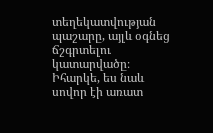տեղեկատվության պաշարը, այլև օգնեց ճշգրտելու կատարվածը։ Իհարկե, ես նաև սովոր էի առատ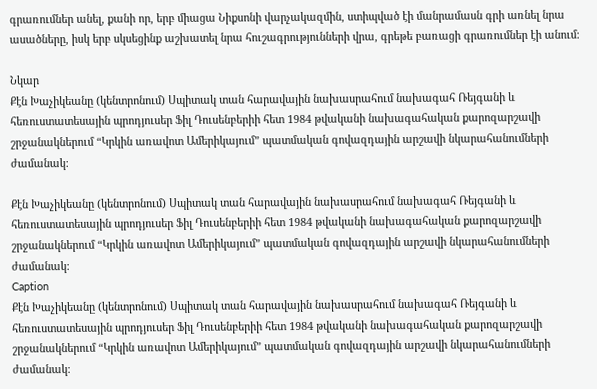գրառումներ անել, քանի որ, երբ միացա Նիքսոնի վարչակազմին, ստիպված էի մանրամասն գրի առնել նրա ասածները, իսկ երբ սկսեցինք աշխատել նրա հուշագրությունների վրա, գրեթե բառացի գրառումներ էի անում։

Նկար
Քէն Խաչիկեանը (կենտրոնում) Սպիտակ տան հարավային նախասրահում նախագահ Ռեյգանի և հեռուստատեսային պրոդյուսեր Ֆիլ Դուսենբերիի հետ 1984 թվականի նախագահական քարոզարշավի շրջանակներում “Կրկին առավոտ Ամերիկայում” պատմական գովազդային արշավի նկարահանումների ժամանակ։

Քէն Խաչիկեանը (կենտրոնում) Սպիտակ տան հարավային նախասրահում նախագահ Ռեյգանի և հեռուստատեսային պրոդյուսեր Ֆիլ Դուսենբերիի հետ 1984 թվականի նախագահական քարոզարշավի շրջանակներում “Կրկին առավոտ Ամերիկայում” պատմական գովազդային արշավի նկարահանումների ժամանակ։
Caption
Քէն Խաչիկեանը (կենտրոնում) Սպիտակ տան հարավային նախասրահում նախագահ Ռեյգանի և հեռուստատեսային պրոդյուսեր Ֆիլ Դուսենբերիի հետ 1984 թվականի նախագահական քարոզարշավի շրջանակներում “Կրկին առավոտ Ամերիկայում” պատմական գովազդային արշավի նկարահանումների ժամանակ։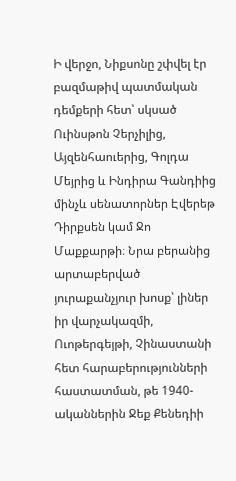Ի վերջո, Նիքսոնը շփվել էր բազմաթիվ պատմական դեմքերի հետ՝ սկսած Ուինսթոն Չերչիլից, Այզենհաուերից, Գոլդա Մեյրից և Ինդիրա Գանդիից մինչև սենատորներ Էվերեթ Դիրքսեն կամ Ջո Մաքքարթի։ Նրա բերանից արտաբերված յուրաքանչյուր խոսք՝ լիներ իր վարչակազմի, Ուոթերգեյթի, Չինաստանի հետ հարաբերությունների հաստատման, թե 1940-ականներին Ջեք Քենեդիի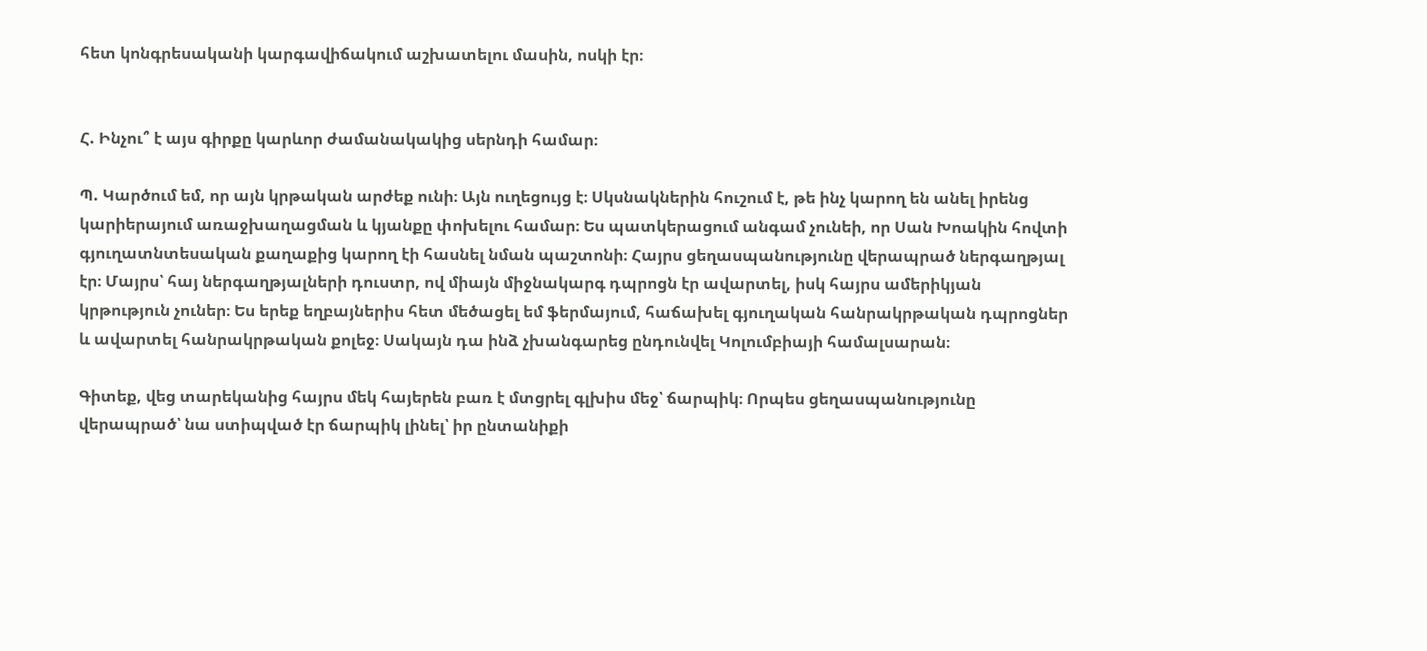հետ կոնգրեսականի կարգավիճակում աշխատելու մասին, ոսկի էր։


Հ. Ինչու՞ է այս գիրքը կարևոր ժամանակակից սերնդի համար։

Պ. Կարծում եմ, որ այն կրթական արժեք ունի։ Այն ուղեցույց է։ Սկսնակներին հուշում է, թե ինչ կարող են անել իրենց կարիերայում առաջխաղացման և կյանքը փոխելու համար։ Ես պատկերացում անգամ չունեի, որ Սան Խոակին հովտի գյուղատնտեսական քաղաքից կարող էի հասնել նման պաշտոնի։ Հայրս ցեղասպանությունը վերապրած ներգաղթյալ էր։ Մայրս՝ հայ ներգաղթյալների դուստր, ով միայն միջնակարգ դպրոցն էր ավարտել, իսկ հայրս ամերիկյան կրթություն չուներ։ Ես երեք եղբայներիս հետ մեծացել եմ ֆերմայում, հաճախել գյուղական հանրակրթական դպրոցներ և ավարտել հանրակրթական քոլեջ։ Սակայն դա ինձ չխանգարեց ընդունվել Կոլումբիայի համալսարան։

Գիտեք, վեց տարեկանից հայրս մեկ հայերեն բառ է մտցրել գլխիս մեջ՝ ճարպիկ։ Որպես ցեղասպանությունը վերապրած՝ նա ստիպված էր ճարպիկ լինել՝ իր ընտանիքի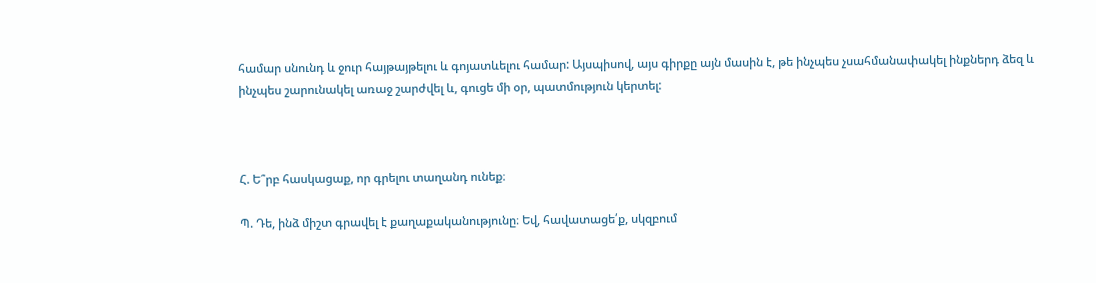համար սնունդ և ջուր հայթայթելու և գոյատևելու համար: Այսպիսով, այս գիրքը այն մասին է, թե ինչպես չսահմանափակել ինքներդ ձեզ և ինչպես շարունակել առաջ շարժվել և, գուցե մի օր, պատմություն կերտել:



Հ. Ե՞րբ հասկացաք, որ գրելու տաղանդ ունեք։

Պ. Դե, ինձ միշտ գրավել է քաղաքականությունը։ Եվ, հավատացե՛ք, սկզբում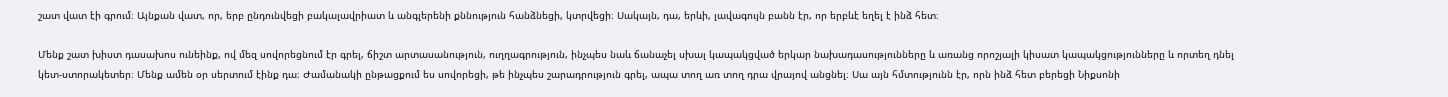շատ վատ էի գրում։ Այնքան վատ, որ, երբ ընդունվեցի բակալավրիատ և անգլերենի քննություն հանձնեցի, կտրվեցի։ Սակայն, դա, երևի, լավագույն բանն էր, որ երբևէ եղել է ինձ հետ։

Մենք շատ խիստ դասախոս ունեինք, ով մեզ սովորեցնում էր գրել, ճիշտ արտասանություն, ուղղագրություն, ինչպես նաև ճանաչել սխալ կապակցված երկար նախադասությունները և առանց որոշյալի կիսատ կապակցությունները և որտեղ դնել կետ-ստորակետեր։ Մենք ամեն օր սերտում էինք դա։ Ժամանակի ընթացքում ես սովորեցի, թե ինչպես շարադրություն գրել, ապա տող առ տող դրա վրայով անցնել։ Սա այն հմտությունն էր, որն ինձ հետ բերեցի Նիքսոնի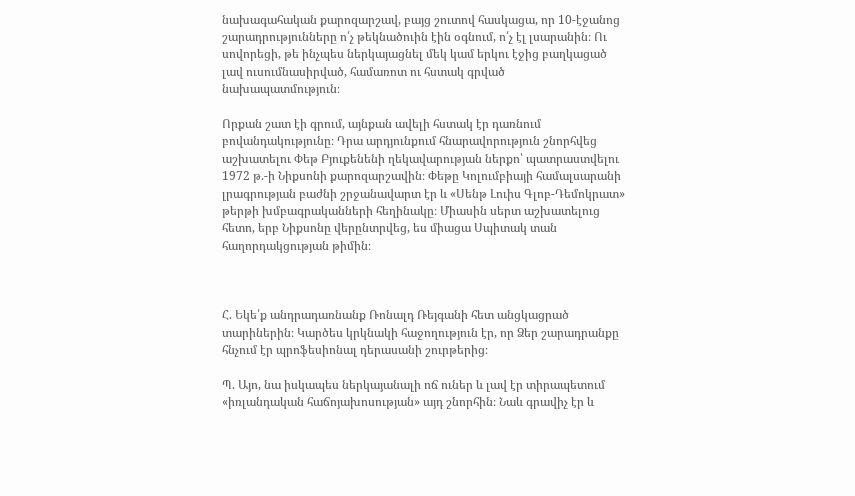նախագահական քարոզարշավ, բայց շուտով հասկացա, որ 10-էջանոց շարադրությունները ո՛չ թեկնածուին էին օգնում, ո՛չ էլ լսարանին։ Ու սովորեցի, թե ինչպես ներկայացնել մեկ կամ երկու էջից բաղկացած լավ ուսումնասիրված, համառոտ ու հստակ գրված նախապատմություն։

Որքան շատ էի գրում, այնքան ավելի հստակ էր դառնում բովանդակությունը։ Դրա արդյունքում հնարավորություն շնորհվեց աշխատելու Փեթ Բյուքենենի ղեկավարության ներքո՝ պատրաստվելու 1972 թ.-ի Նիքսոնի քարոզարշավին։ Փեթը Կոլումբիայի համալսարանի լրագրության բաժնի շրջանավարտ էր և «Սենթ Լուիս Գլոբ-Դեմոկրատ» թերթի խմբագրականների հեղինակը։ Միասին սերտ աշխատելուց հետո, երբ Նիքսոնը վերընտրվեց, ես միացա Սպիտակ տան հաղորդակցության թիմին։



Հ. Եկե՛ք անդրադառնանք Ռոնալդ Ռեյգանի հետ անցկացրած տարիներին։ Կարծես կրկնակի հաջողություն էր, որ Ձեր շարադրանքը հնչում էր պրոֆեսիոնալ դերասանի շուրթերից։

Պ. Այո, նա իսկապես ներկայանալի ոճ ուներ և լավ էր տիրապետում «իռլանդական հաճոյախոսության» այդ շնորհին։ Նաև գրավիչ էր և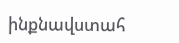ինքնավստահ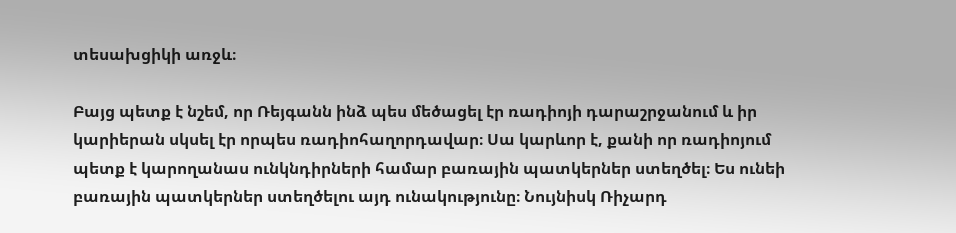տեսախցիկի առջև։

Բայց պետք է նշեմ, որ Ռեյգանն ինձ պես մեծացել էր ռադիոյի դարաշրջանում և իր կարիերան սկսել էր որպես ռադիոհաղորդավար։ Սա կարևոր է, քանի որ ռադիոյում պետք է կարողանաս ունկնդիրների համար բառային պատկերներ ստեղծել։ Ես ունեի բառային պատկերներ ստեղծելու այդ ունակությունը։ Նույնիսկ Ռիչարդ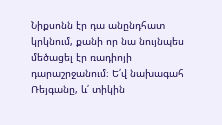Նիքսոնն էր դա անընդհատ կրկնում, քանի որ նա նույնպես մեծացել էր ռադիոյի դարաշրջանում։ Ե՛վ նախագահ Ռեյգանը, և՛ տիկին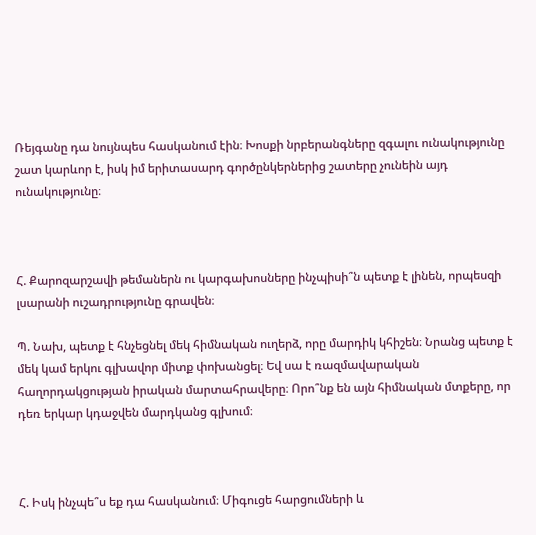Ռեյգանը դա նույնպես հասկանում էին։ Խոսքի նրբերանգները զգալու ունակությունը շատ կարևոր է, իսկ իմ երիտասարդ գործընկերներից շատերը չունեին այդ ունակությունը։



Հ. Քարոզարշավի թեմաներն ու կարգախոսները ինչպիսի՞ն պետք է լինեն, որպեսզի լսարանի ուշադրությունը գրավեն։

Պ. Նախ, պետք է հնչեցնել մեկ հիմնական ուղերձ, որը մարդիկ կհիշեն։ Նրանց պետք է մեկ կամ երկու գլխավոր միտք փոխանցել։ Եվ սա է ռազմավարական հաղորդակցության իրական մարտահրավերը։ Որո՞նք են այն հիմնական մտքերը, որ դեռ երկար կդաջվեն մարդկանց գլխում։



Հ. Իսկ ինչպե՞ս եք դա հասկանում։ Միգուցե հարցումների և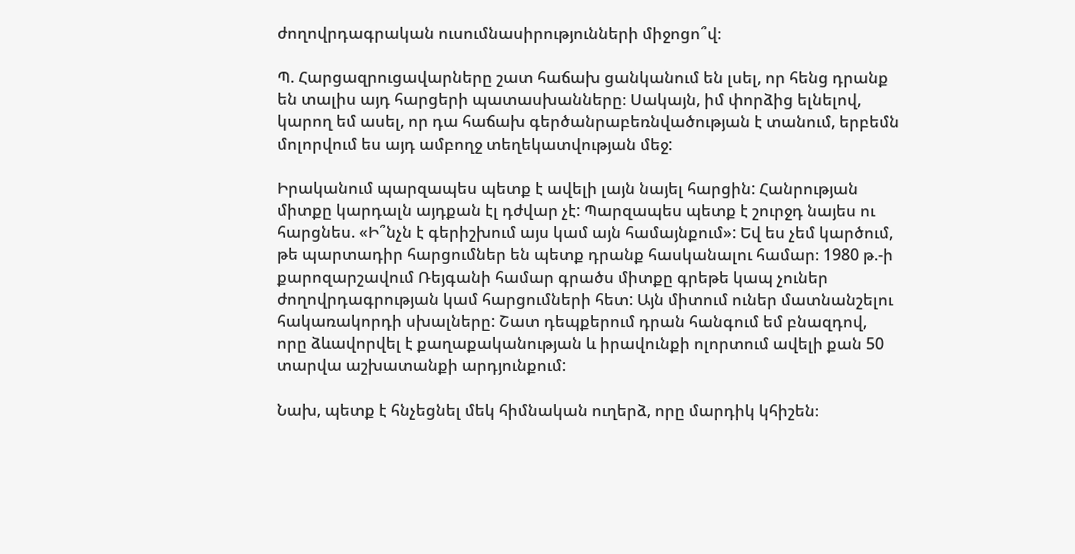ժողովրդագրական ուսումնասիրությունների միջոցո՞վ։

Պ. Հարցազրուցավարները շատ հաճախ ցանկանում են լսել, որ հենց դրանք են տալիս այդ հարցերի պատասխանները։ Սակայն, իմ փորձից ելնելով, կարող եմ ասել, որ դա հաճախ գերծանրաբեռնվածության է տանում, երբեմն մոլորվում ես այդ ամբողջ տեղեկատվության մեջ:

Իրականում պարզապես պետք է ավելի լայն նայել հարցին: Հանրության միտքը կարդալն այդքան էլ դժվար չէ: Պարզապես պետք է շուրջդ նայես ու հարցնես. «Ի՞նչն է գերիշխում այս կամ այն համայնքում»: Եվ ես չեմ կարծում, թե պարտադիր հարցումներ են պետք դրանք հասկանալու համար։ 1980 թ.-ի քարոզարշավում Ռեյգանի համար գրածս միտքը գրեթե կապ չուներ ժողովրդագրության կամ հարցումների հետ: Այն միտում ուներ մատնանշելու հակառակորդի սխալները: Շատ դեպքերում դրան հանգում եմ բնազդով, որը ձևավորվել է քաղաքականության և իրավունքի ոլորտում ավելի քան 50 տարվա աշխատանքի արդյունքում:

Նախ, պետք է հնչեցնել մեկ հիմնական ուղերձ, որը մարդիկ կհիշեն։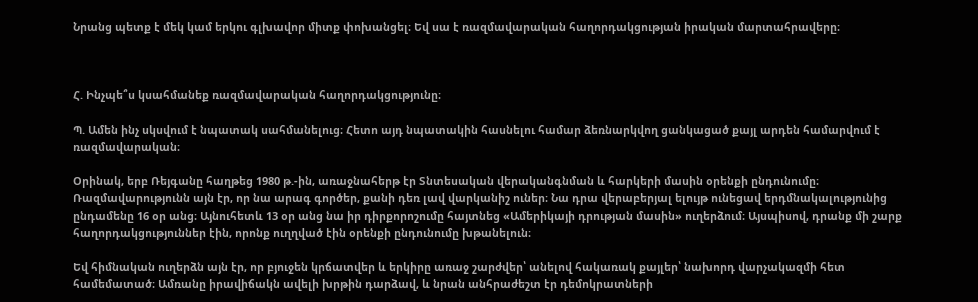Նրանց պետք է մեկ կամ երկու գլխավոր միտք փոխանցել։ Եվ սա է ռազմավարական հաղորդակցության իրական մարտահրավերը։



Հ. Ինչպե՞ս կսահմանեք ռազմավարական հաղորդակցությունը։

Պ. Ամեն ինչ սկսվում է նպատակ սահմանելուց։ Հետո այդ նպատակին հասնելու համար ձեռնարկվող ցանկացած քայլ արդեն համարվում է ռազմավարական։

Օրինակ, երբ Ռեյգանը հաղթեց 1980 թ.-ին, առաջնահերթ էր Տնտեսական վերականգնման և հարկերի մասին օրենքի ընդունումը։ Ռազմավարությունն այն էր, որ նա արագ գործեր, քանի դեռ լավ վարկանիշ ուներ։ Նա դրա վերաբերյալ ելույթ ունեցավ երդմնակալությունից ընդամենը 16 օր անց։ Այնուհետև 13 օր անց նա իր դիրքորոշումը հայտնեց «Ամերիկայի դրության մասին» ուղերձում։ Այսպիսով, դրանք մի շարք հաղորդակցություններ էին, որոնք ուղղված էին օրենքի ընդունումը խթանելուն։

Եվ հիմնական ուղերձն այն էր, որ բյուջեն կրճատվեր և երկիրը առաջ շարժվեր՝ անելով հակառակ քայլեր՝ նախորդ վարչակազմի հետ համեմատած։ Ամռանը իրավիճակն ավելի խրթին դարձավ, և նրան անհրաժեշտ էր դեմոկրատների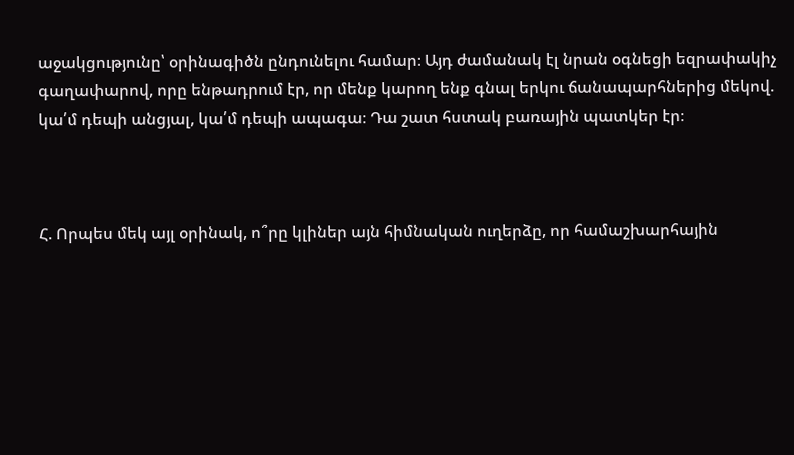աջակցությունը՝ օրինագիծն ընդունելու համար։ Այդ ժամանակ էլ նրան օգնեցի եզրափակիչ գաղափարով, որը ենթադրում էր, որ մենք կարող ենք գնալ երկու ճանապարհներից մեկով. կա՛մ դեպի անցյալ, կա՛մ դեպի ապագա։ Դա շատ հստակ բառային պատկեր էր։



Հ. Որպես մեկ այլ օրինակ, ո՞րը կլիներ այն հիմնական ուղերձը, որ համաշխարհային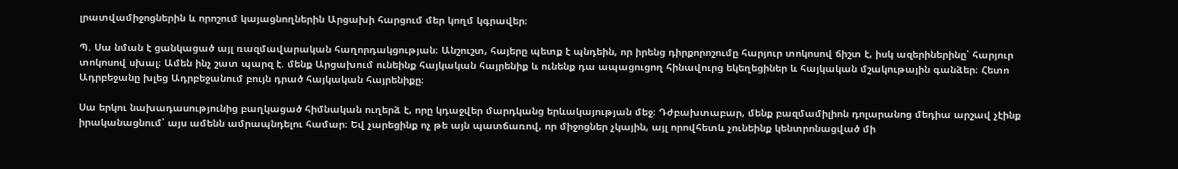լրատվամիջոցներին և որոշում կայացնողներին Արցախի հարցում մեր կողմ կգրավեր։

Պ. Սա նման է ցանկացած այլ ռազմավարական հաղորդակցության։ Անշուշտ, հայերը պետք է պնդեին, որ իրենց դիրքորոշումը հարյուր տոկոսով ճիշտ է, իսկ ազերիներինը՝ հարյուր տոկոսով սխալ։ Ամեն ինչ շատ պարզ է. մենք Արցախում ունեինք հայկական հայրենիք և ունենք դա ապացուցող հինավուրց եկեղեցիներ և հայկական մշակութային գանձեր։ Հետո Ադրբեջանը խլեց Ադրբեջանում բույն դրած հայկական հայրենիքը։

Սա երկու նախադասությունից բաղկացած հիմնական ուղերձ է, որը կդաջվեր մարդկանց երևակայության մեջ։ Դժբախտաբար, մենք բազմամիլիոն դոլարանոց մեդիա արշավ չէինք իրականացնում՝ այս ամենն ամրապնդելու համար։ Եվ չարեցինք ոչ թե այն պատճառով, որ միջոցներ չկային, այլ որովհետև չունեինք կենտրոնացված մի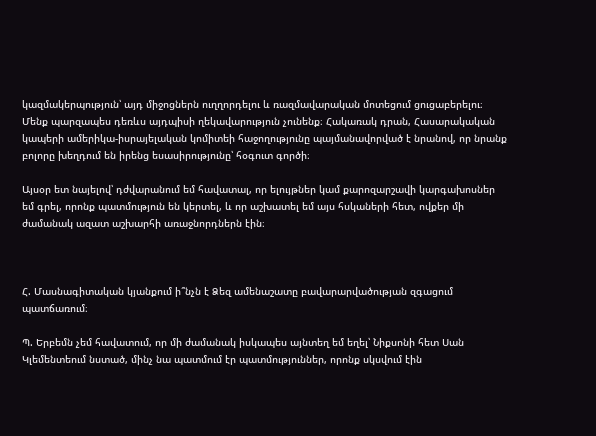կազմակերպություն՝ այդ միջոցներն ուղղորդելու և ռազմավարական մոտեցում ցուցաբերելու։ Մենք պարզապես դեռևս այդպիսի ղեկավարություն չունենք։ Հակառակ դրան, Հասարակական կապերի ամերիկա-իսրայելական կոմիտեի հաջողությունը պայմանավորված է նրանով, որ նրանք բոլորը խեղդում են իրենց եսասիրությունը՝ հօգուտ գործի։

Այսօր ետ նայելով՝ դժվարանում եմ հավատալ, որ ելույթներ կամ քարոզարշավի կարգախոսներ եմ գրել, որոնք պատմություն են կերտել, և որ աշխատել եմ այս հսկաների հետ, ովքեր մի ժամանակ ազատ աշխարհի առաջնորդներն էին։



Հ. Մասնագիտական կյանքում ի՞նչն է Ձեզ ամենաշատը բավարարվածության զգացում պատճառում։

Պ. Երբեմն չեմ հավատում, որ մի ժամանակ իսկապես այնտեղ եմ եղել՝ Նիքսոնի հետ Սան Կլեմենտեում նստած, մինչ նա պատմում էր պատմություններ, որոնք սկսվում էին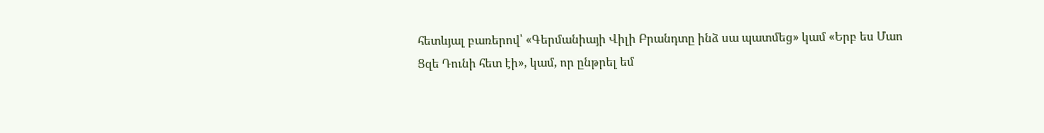հետևյալ բառերով՝ «Գերմանիայի Վիլի Բրանդտը ինձ սա պատմեց» կամ «Երբ ես Մաո Ցզե Դունի հետ էի», կամ, որ ընթրել եմ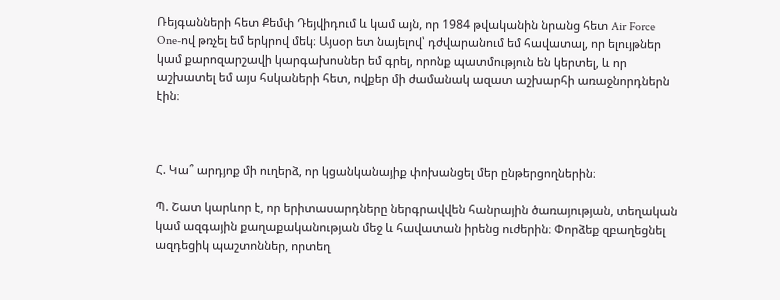Ռեյգանների հետ Քեմփ Դեյվիդում և կամ այն, որ 1984 թվականին նրանց հետ Air Force One-ով թռչել եմ երկրով մեկ։ Այսօր ետ նայելով՝ դժվարանում եմ հավատալ, որ ելույթներ կամ քարոզարշավի կարգախոսներ եմ գրել, որոնք պատմություն են կերտել, և որ աշխատել եմ այս հսկաների հետ, ովքեր մի ժամանակ ազատ աշխարհի առաջնորդներն էին։



Հ. Կա՞ արդյոք մի ուղերձ, որ կցանկանայիք փոխանցել մեր ընթերցողներին։

Պ. Շատ կարևոր է, որ երիտասարդները ներգրավվեն հանրային ծառայության, տեղական կամ ազգային քաղաքականության մեջ և հավատան իրենց ուժերին։ Փորձեք զբաղեցնել ազդեցիկ պաշտոններ, որտեղ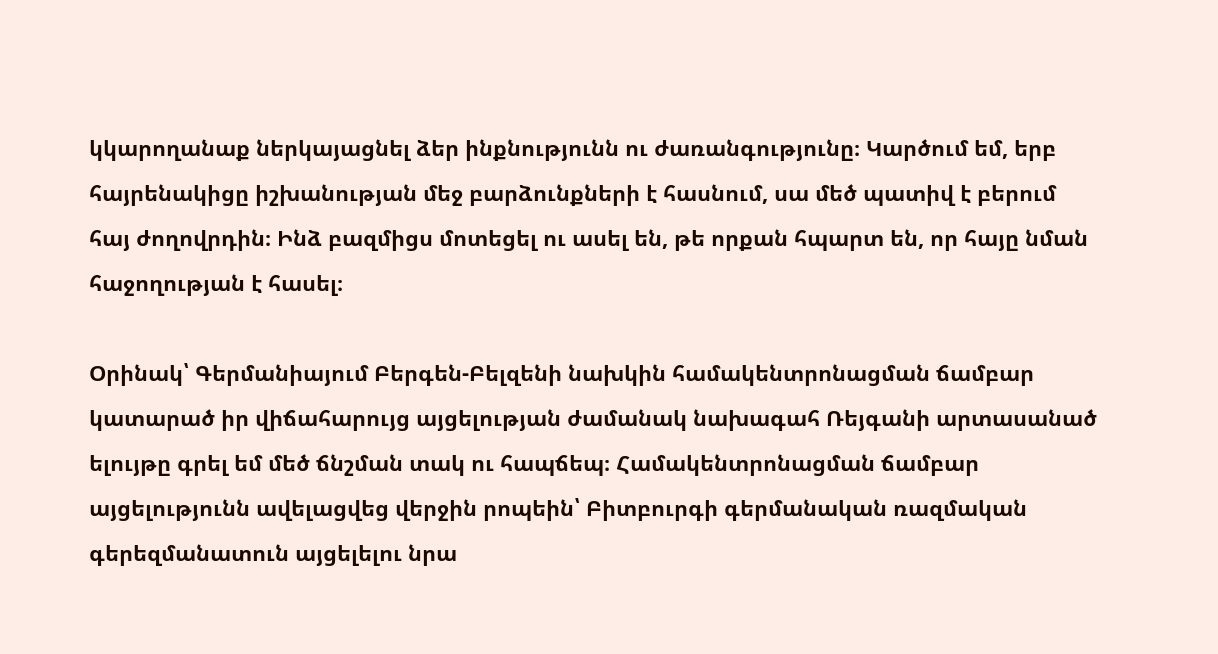կկարողանաք ներկայացնել ձեր ինքնությունն ու ժառանգությունը։ Կարծում եմ, երբ հայրենակիցը իշխանության մեջ բարձունքների է հասնում, սա մեծ պատիվ է բերում հայ ժողովրդին։ Ինձ բազմիցս մոտեցել ու ասել են, թե որքան հպարտ են, որ հայը նման հաջողության է հասել։

Օրինակ՝ Գերմանիայում Բերգեն-Բելզենի նախկին համակենտրոնացման ճամբար կատարած իր վիճահարույց այցելության ժամանակ նախագահ Ռեյգանի արտասանած ելույթը գրել եմ մեծ ճնշման տակ ու հապճեպ։ Համակենտրոնացման ճամբար այցելությունն ավելացվեց վերջին րոպեին՝ Բիտբուրգի գերմանական ռազմական գերեզմանատուն այցելելու նրա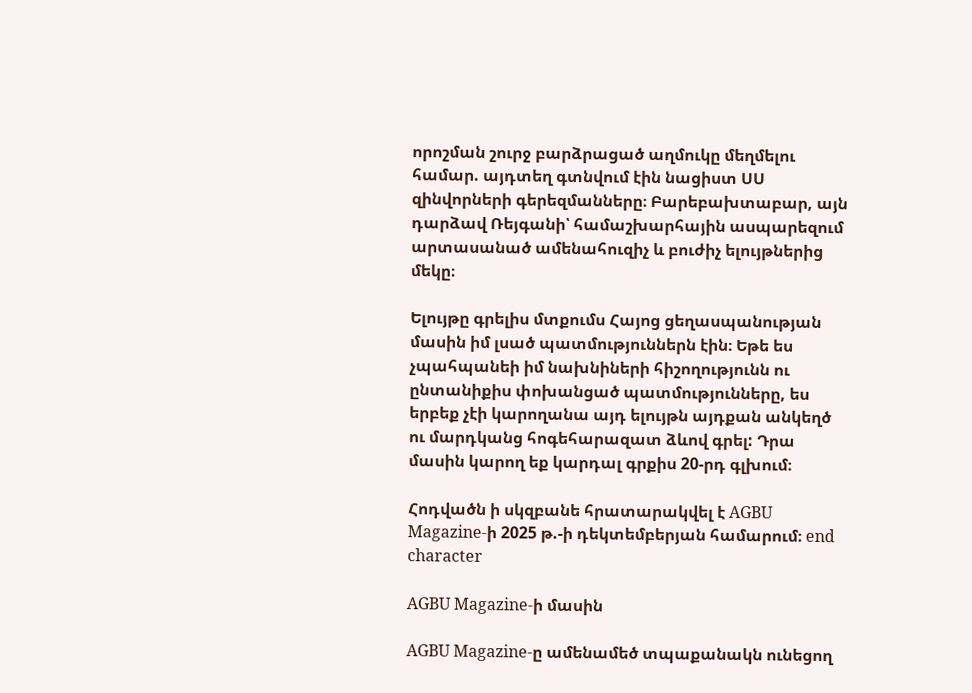որոշման շուրջ բարձրացած աղմուկը մեղմելու համար. այդտեղ գտնվում էին նացիստ ՍՍ զինվորների գերեզմանները։ Բարեբախտաբար, այն դարձավ Ռեյգանի՝ համաշխարհային ասպարեզում արտասանած ամենահուզիչ և բուժիչ ելույթներից մեկը։

Ելույթը գրելիս մտքումս Հայոց ցեղասպանության մասին իմ լսած պատմություններն էին։ Եթե ես չպահպանեի իմ նախնիների հիշողությունն ու ընտանիքիս փոխանցած պատմությունները, ես երբեք չէի կարողանա այդ ելույթն այդքան անկեղծ ու մարդկանց հոգեհարազատ ձևով գրել: Դրա մասին կարող եք կարդալ գրքիս 20-րդ գլխում։

Հոդվածն ի սկզբանե հրատարակվել է AGBU Magazine-ի 2025 թ.-ի դեկտեմբերյան համարում։ end character

AGBU Magazine-ի մասին

AGBU Magazine-ը ամենամեծ տպաքանակն ունեցող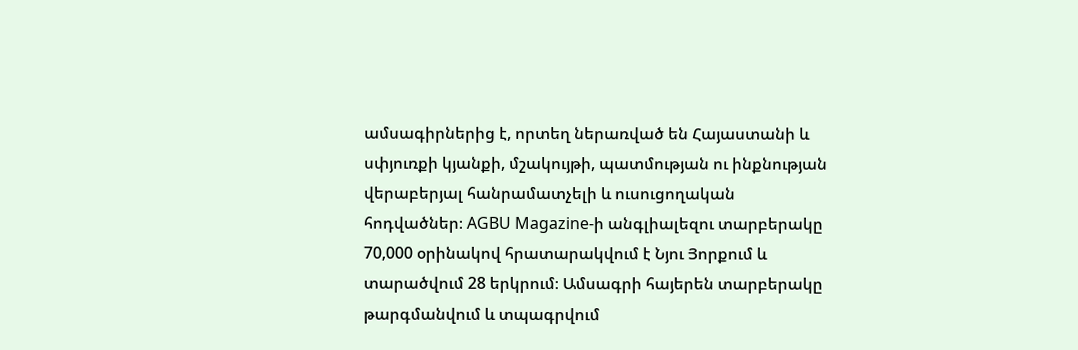ամսագիրներից է, որտեղ ներառված են Հայաստանի և սփյուռքի կյանքի, մշակույթի, պատմության ու ինքնության վերաբերյալ հանրամատչելի և ուսուցողական հոդվածներ։ AGBU Magazine-ի անգլիալեզու տարբերակը 70,000 օրինակով հրատարակվում է Նյու Յորքում և տարածվում 28 երկրում։ Ամսագրի հայերեն տարբերակը թարգմանվում և տպագրվում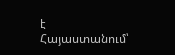է Հայաստանում՝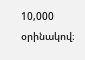10,000 օրինակով։